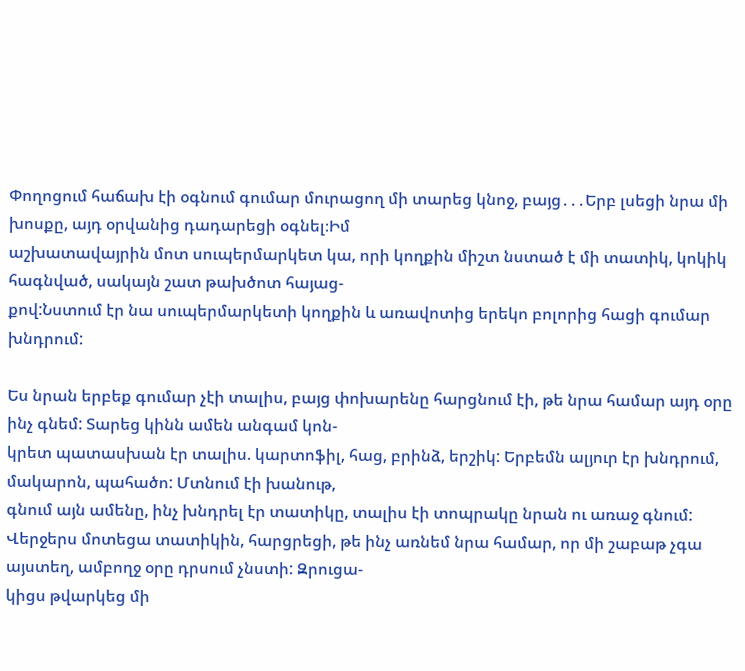Փողոցում հաճախ էի օգնում գումար մուրացող մի տարեց կնոջ, բայց․․․Երբ լսեցի նրա մի խոսքը, այդ օրվանից դադարեցի օգնել։Իմ
աշխատավայրին մոտ սուպերմարկետ կա, որի կողքին միշտ նստած է մի տատիկ, կոկիկ հագնված, սակայն շատ թախծոտ հայաց-
քով:Նստում էր նա սուպերմարկետի կողքին և առավոտից երեկո բոլորից հացի գումար խնդրում:

Ես նրան երբեք գումար չէի տալիս, բայց փոխարենը հարցնում էի, թե նրա համար այդ օրը ինչ գնեմ: Տարեց կինն ամեն անգամ կոն-
կրետ պատասխան էր տալիս. կարտոֆիլ, հաց, բրինձ, երշիկ: Երբեմն ալյուր էր խնդրում, մակարոն, պահածո: Մտնում էի խանութ,
գնում այն ամենը, ինչ խնդրել էր տատիկը, տալիս էի տոպրակը նրան ու առաջ գնում:
Վերջերս մոտեցա տատիկին, հարցրեցի, թե ինչ առնեմ նրա համար, որ մի շաբաթ չգա այստեղ, ամբողջ օրը դրսում չնստի: Զրուցա-
կիցս թվարկեց մի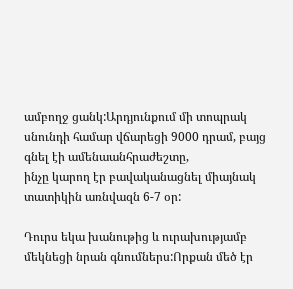ամբողջ ցանկ:Արդյունքում մի տոպրակ սնունդի համար վճարեցի 9000 դրամ, բայց գնել էի ամենաանհրաժեշտը,
ինչը կարող էր բավականացնել միայնակ տատիկին առնվազն 6-7 օր:

Դուրս եկա խանութից և ուրախությամբ մեկնեցի նրան գնումներս:Որքան մեծ էր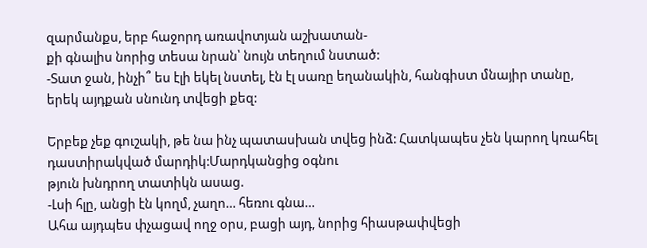զարմանքս, երբ հաջորդ առավոտյան աշխատան-
քի գնալիս նորից տեսա նրան՝ նույն տեղում նստած:
-Տատ ջան, ինչի՞ ես էլի եկել նստել, էն էլ սառը եղանակին, հանգիստ մնայիր տանը, երեկ այդքան սնունդ տվեցի քեզ:

Երբեք չեք գուշակի, թե նա ինչ պատասխան տվեց ինձ: Հատկապես չեն կարող կռահել դաստիրակված մարդիկ:Մարդկանցից օգնու
թյուն խնդրող տատիկն ասաց.
-Լսի հլը, անցի էն կողմ, չաղո… հեռու գնա…
Ահա այդպես փչացավ ողջ օրս, բացի այդ, նորից հիասթափվեցի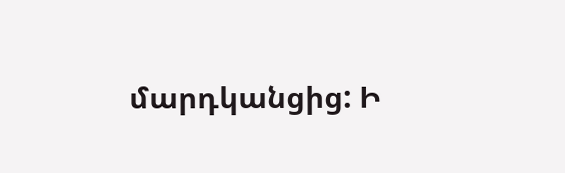մարդկանցից: Ի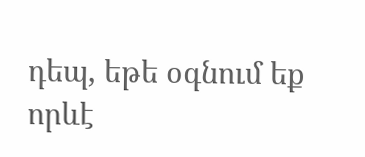դեպ, եթե օգնում եք որևէ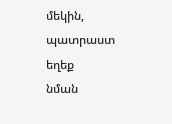մեկին, պատրաստ եղեք
նման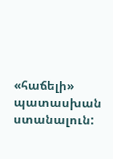«հաճելի» պատասխան ստանալուն: